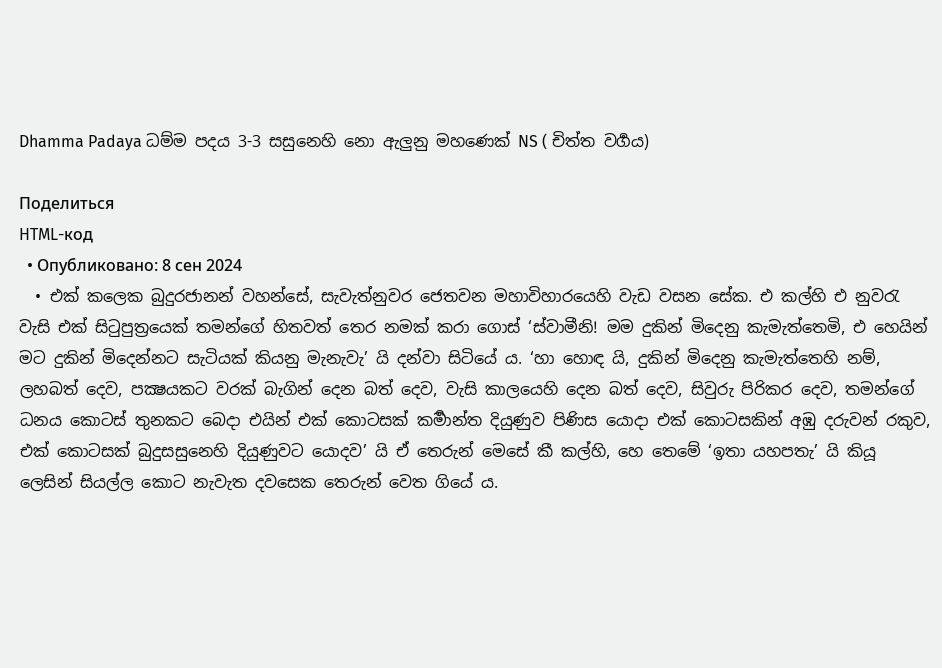Dhamma Padaya ධම්ම පදය 3-3 සසුනෙහි නො ඇලුනු මහණෙක් NS ( චිත්ත වර්‍ගය)

Поделиться
HTML-код
  • Опубликовано: 8 сен 2024
  • එක් කලෙක බුදුරජානන් වහන්සේ, සැවැත්නුවර ජෙතවන මහාවිහාරයෙහි වැඩ වසන සේක. එ කල්හි එ නුවරැ වැසි එක් සිටුපුත්‍රයෙක් තමන්ගේ හිතවත් තෙර නමක් කරා ගොස් ‘ස්වාමීනි! මම දුකින් මිදෙනු කැමැත්තෙමි, එ හෙයින් මට දුකින් මිදෙන්නට සැටියක් කියනු මැනැවැ’ යි දන්වා සිටියේ ය. ‘හා හොඳ යි, දුකින් මිදෙනු කැමැත්තෙහි නම්, ලහබත් දෙව, පක්‍ෂයකට වරක් බැගින් දෙන බත් දෙව, වැසි කාලයෙහි දෙන බත් දෙව, සිවුරු පිරිකර දෙව, තමන්ගේ ධනය කොටස් තුනකට බෙදා එයින් එක් කොටසක් කර්‍මාන්ත දියුණුව පිණිස යොදා එක් කොටසකින් අඹු දරුවන් රකුව, එක් කොටසක් බුදුසසුනෙහි දියුණුවට යොදව’ යි ඒ තෙරුන් මෙසේ කී කල්හි, හෙ තෙමේ ‘ඉතා යහපතැ’ යි කියූ ලෙසින් සියල්ල කොට නැවැත දවසෙක තෙරුන් වෙත ගියේ ය.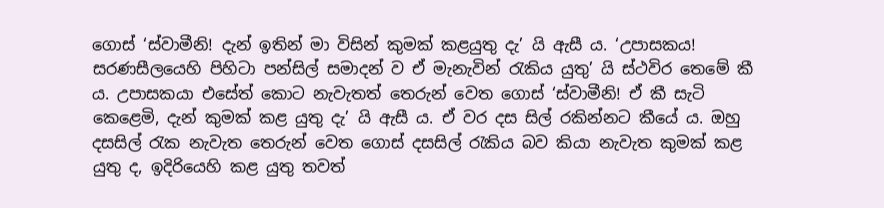ගොස් ‘ස්වාමීනි! දැන් ඉතින් මා විසින් කුමක් කළයුතු දැ’ යි ඇසී ය. ‘උපාසකය! සරණසීලයෙහි පිහිටා පන්සිල් සමාදන් ව ඒ මැනැවින් රැකිය යුතු’ යි ස්ථවිර තෙමේ කී ය. උපාසකයා එසේත් කොට නැවැතත් තෙරුන් වෙත ගොස් ‘ස්වාමීනි! ඒ කී සැටි කෙළෙමි, දැන් කුමක් කළ යුතු දැ’ යි ඇසී ය. ඒ වර දස සිල් රකින්නට කීයේ ය. ඔහු දසසිල් රැක නැවැත තෙරුන් වෙත ගොස් දසසිල් රැකිය බව කියා නැවැත කුමක් කළ යුතු ද, ඉදිරියෙහි කළ යුතු තවත්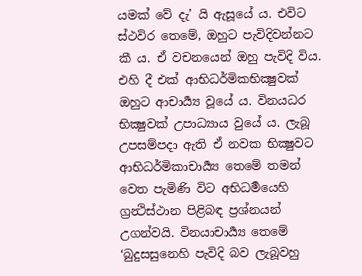යමක් වේ දැ’ යි ඇසූයේ ය. එවිට ස්ථවිර තෙමේ, ඔහුට පැවිදිවන්නට කී ය. ඒ වචනයෙන් ඔහු පැවිදි විය. එහි දී එක් ආභිධර්මිකභික්‍ෂුවක් ඔහුට ආචාර්‍ය්‍ය වූයේ ය. විනයධර භික්‍ෂුවක් උපාධ්‍යාය වුයේ ය. ලැබූ උපසම්පදා ඇති ඒ නවක භික්‍ෂුවට ආභිධර්මිකාචාර්‍ය්‍ය තෙමේ තමන් වෙත පැමිණි විට අභිධර්‍මයෙහි ග්‍රන්‍ථිස්ථාන පිළිබඳ ප්‍රශ්නයන් උගන්වයි. විනයාචාර්‍ය්‍ය තෙමේ ‘බුදුසසුනෙහි පැවිදි බව ලැබූවහු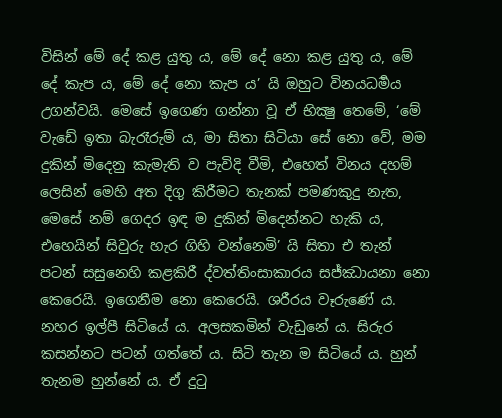විසින් මේ දේ කළ යුතු ය, මේ දේ නො කළ යුතු ය, මේ දේ කැප ය, මේ දේ නො කැප ය’ යි ඔහුට විනයධර්‍මය උගන්වයි. මෙසේ ඉගෙණ ගන්නා වූ ඒ භික්‍ෂු තෙමේ, ‘මේ වැඩේ ඉතා බැරෑරුම් ය, මා සිතා සිටියා සේ නො වේ, මම දුකින් මිදෙනු කැමැති ව පැවිදි වීමි, එහෙත් විනය දහම් ලෙසින් මෙහි අත දිගු කිරීමට තැනක් පමණකුදු නැත, මෙසේ නම් ගෙදර ඉඳ ම දුකින් මිදෙන්නට හැකි ය, එහෙයින් සිවුරු හැර ගිහි වන්නෙමි’ යි සිතා එ තැන් පටන් සසුනෙහි කළකිරී ද්වත්තිංසාකාරය සජ්ඣායනා නො කෙරෙයි. ඉගෙනීම නො කෙරෙයි. ශරීරය වෑරුණේ ය. නහර ඉල්පී සිටියේ ය. අලසකමින් වැඩුනේ ය. සිරුර කසන්නට පටන් ගත්තේ ය. සිටි තැන ම සිටියේ ය. හුන් තැනම හුන්නේ ය. ඒ දුටු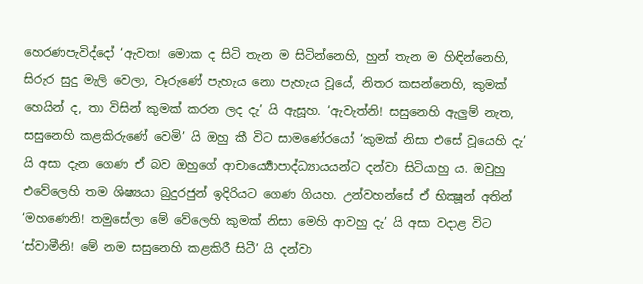හෙරණපැවිද්දෝ ‘ඇවත! මොක ද සිටි තැන ම සිටින්නෙහි, හුන් තැන ම හිඳින්නෙහි, සිරුර සුදු මැලි වෙලා, වෑරුණේ පැහැය නො පැහැය වූයේ, නිතර කසන්නෙහි, කුමක් හෙයින් ද, තා විසින් කුමක් කරන ලද දැ’ යි ඇසූහ. ‘ඇවැත්නි! සසුනෙහි ඇලුම් නැත, සසුනෙහි කළකිරුණේ වෙමි’ යි ඔහු කී විට සාමණේරයෝ ‘කුමක් නිසා එසේ වූයෙහි දැ’ යි අසා දැන ගෙණ ඒ බව ඔහුගේ ආචාර්‍ය්‍යොපාද්ධ්‍යායයන්ට දන්වා සිටියාහු ය. ඔවුහු එවේලෙහි තම ශිෂ්‍යයා බුදුරජුන් ඉදිරියට ගෙණ ගියහ. උන්වහන්සේ ඒ භික්‍ෂූන් අතින් ‘මහණෙනි! තමුසේලා මේ වේලෙහි කුමක් නිසා මෙහි ආවහු දැ’ යි අසා වදාළ විට ‘ස්වාමීනි! මේ නම සසුනෙහි කළකිරී සිටී’ යි දන්වා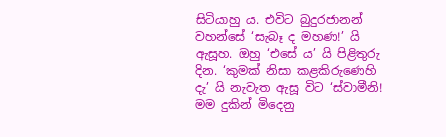සිටියාහු ය. එවිට බුදුරජානන් වහන්සේ ‘සැබෑ ද මහණ!’ යි ඇසූහ. ඔහු ‘එසේ ය’ යි පිළිතුරු දින. ‘කුමක් නිසා කළකිරුණෙහි දැ’ යි නැවැත ඇසූ විට ‘ස්වාමීනි! මම දුකින් මිදෙනු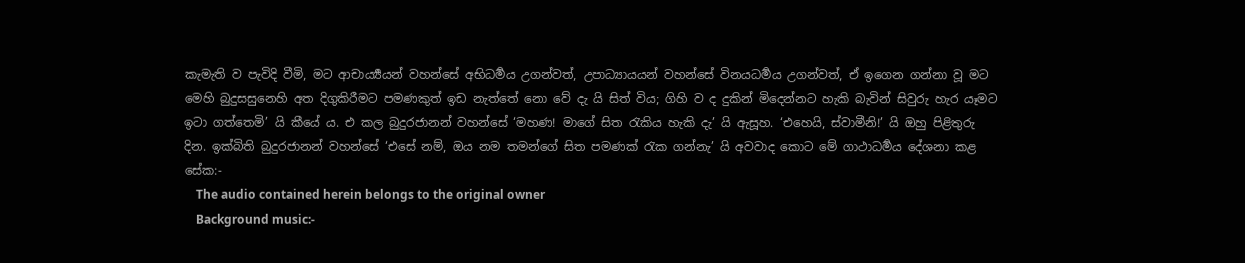කැමැති ව පැවිදි වීමි, මට ආචාර්‍ය්‍යයන් වහන්සේ අභිධර්‍මය උගන්වත්, උපාධ්‍යායයන් වහන්සේ විනයධර්‍මය උගන්වත්, ඒ ඉගෙන ගන්නා වූ මට මෙහි බුදුසසුනෙහි අත දිගුකිරීමට පමණකුත් ඉඩ නැත්තේ නො වේ දැ යි සිත් විය; ගිහි ව ද දුකින් මිදෙන්නට හැකි බැවින් සිවුරු හැර යෑමට ඉටා ගත්තෙමි’ යි කීයේ ය. එ කල බුදුරජානන් වහන්සේ ‘මහණ! මාගේ සිත රැකිය හැකි දැ’ යි ඇසූහ. ‘එහෙයි, ස්වාමීනි!’ යි ඔහු පිළිතුරු දින. ඉක්බිති බුදුරජානන් වහන්සේ ‘එසේ නම්, ඔය නම තමන්ගේ සිත පමණක් රැක ගන්නැ’ යි අවවාද කොට මේ ගාථාධර්‍මය දේශනා කළ සේක:-
    The audio contained herein belongs to the original owner
    Background music:-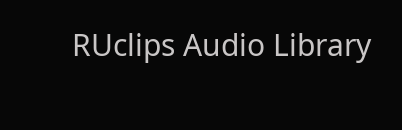RUclips Audio Library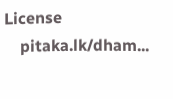License
    pitaka.lk/dham...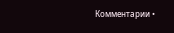Комментарии •